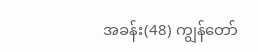အခန်း(48) ကျွန်တော်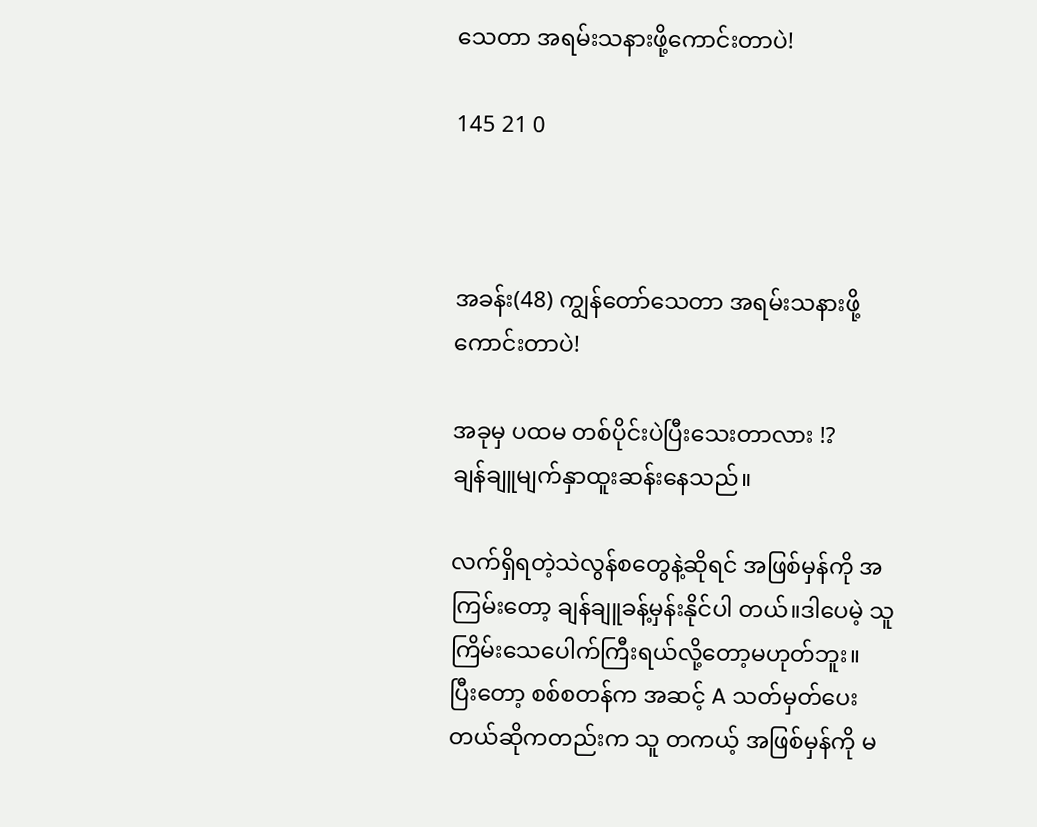သေတာ အရမ်းသနားဖို့ကောင်းတာပဲ!

145 21 0



အခန်း(48) ကျွန်တော်သေတာ အရမ်းသနားဖို့ကောင်းတာပဲ!

အခုမှ ပထမ တစ်ပိုင်းပဲပြီးသေးတာလား !?
ချန်ချူမျက်နှာထူးဆန်းနေသည်။

လက်ရှိရတဲ့သဲလွန်စတွေနဲ့ဆိုရင် အဖြစ်မှန်ကို အကြမ်းတော့ ချန်ချူခန့်မှန်းနိုင်ပါ တယ်။ဒါပေမဲ့ သူကြိမ်းသေပေါက်ကြီးရယ်လို့တော့မဟုတ်ဘူး။
ပြီးတော့ စစ်စတန်က အဆင့် A သတ်မှတ်ပေးတယ်ဆိုကတည်းက သူ တကယ့် အဖြစ်မှန်ကို မ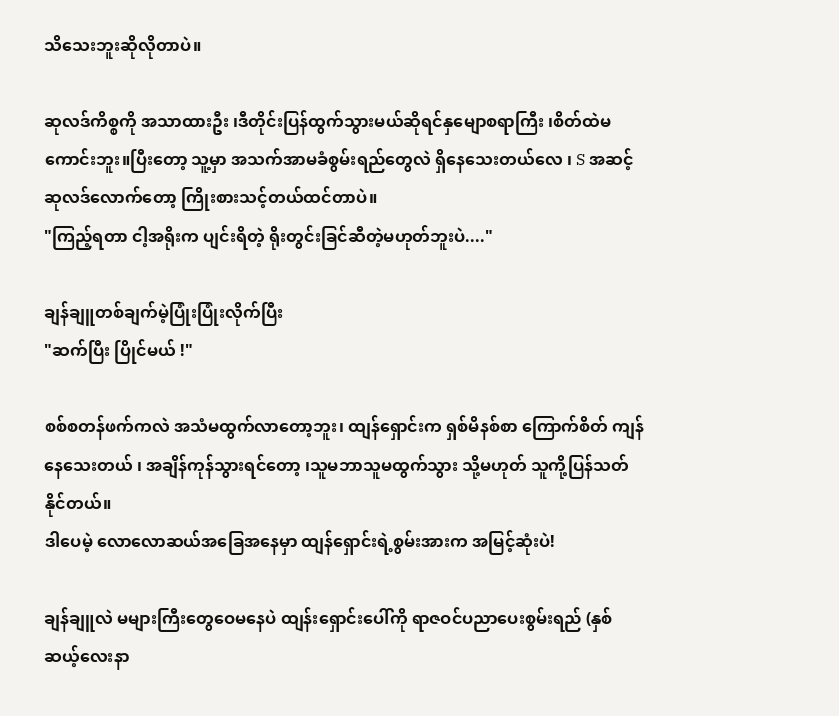သိသေးဘူးဆိုလိုတာပဲ။

ဆုလဒ်ကိစ္စကို အသာထားဦး ၊ဒီတိုင်းပြန်ထွက်သွားမယ်ဆိုရင်နှမျောစရာကြီး ၊စိတ်ထဲမကောင်းဘူး။ပြီးတော့ သူ့မှာ အသက်အာမခံစွမ်းရည်တွေလဲ ရှိနေသေးတယ်လေ ၊ S အဆင့် ဆုလဒ်လောက်တော့ ကြိုးစားသင့်တယ်ထင်တာပဲ။
"ကြည့်ရတာ ငါ့အရိုးက ပျင်းရိတဲ့ ရိုးတွင်းခြင်ဆီတဲ့မဟုတ်ဘူးပဲ...."

ချန်ချူတစ်ချက်မဲ့ပြုံးပြုံးလိုက်ပြီး
"ဆက်ပြီး ပြိုင်မယ် !"

စစ်စတန်ဖက်ကလဲ အသံမထွက်လာတော့ဘူး၊ ထျန်ရှောင်းက ရှစ်မိနစ်စာ ကြောက်စိတ် ကျန်နေသေးတယ် ၊ အချိန်ကုန်သွားရင်တော့ ၊သူမဘာသူမထွက်သွား သို့မဟုတ် သူကို့ပြန်သတ်နိုင်တယ်။
ဒါပေမဲ့ လောလောဆယ်အခြေအနေမှာ ထျန်ရှောင်းရဲ့စွမ်းအားက အမြင့်ဆုံးပဲ!

ချန်ချူလဲ မများကြီးတွေဝေမနေပဲ ထျန်းရှောင်းပေါ်ကို ရာဇဝင်ပညာပေးစွမ်းရည် (နှစ်ဆယ့်လေးနာ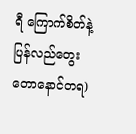ရီ ကြောက်စိတ်နဲ့ ပြန်လည်တွေးတောနောင်တရ)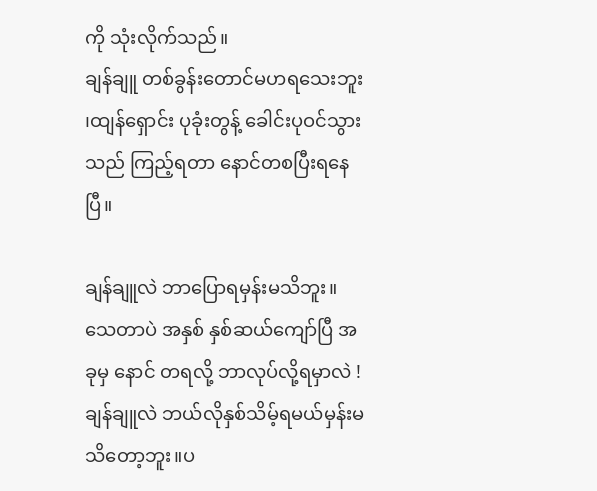ကို သုံးလိုက်သည်။
ချန်ချူ တစ်ခွန်းတောင်မဟရသေးဘူး ၊ထျန်ရှောင်း ပုခုံးတွန့် ခေါင်းပုဝင်သွားသည် ကြည့်ရတာ နောင်တစပြီးရနေပြီ။

ချန်ချူလဲ ဘာပြောရမှန်းမသိဘူး။သေတာပဲ အနှစ် နှစ်ဆယ်ကျော်ပြီ အခုမှ နောင် တရလို့ ဘာလုပ်လို့ရမှာလဲ !
ချန်ချူလဲ ဘယ်လိုနှစ်သိမ့်ရမယ်မှန်းမသိတော့ဘူး။ပ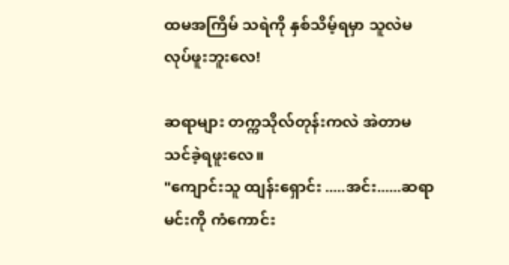ထမအကြိမ် သရဲကို နှစ်သိမ့်ရမှာ သူလဲမလုပ်ဖူးဘူးလေ!

ဆရာများ တက္ကသိုလ်တုန်းကလဲ အဲတာမသင်ခဲ့ရဖူးလေ။
"ကျောင်းသူ ထျန်းရှောင်း .....အင်း......ဆရာမင်းကို ကံကောင်း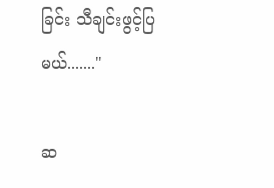ခြင်း သီချင်းဖွင့်ပြ မယ်......."

ဆ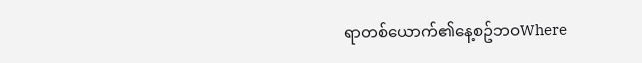ရာတစ်ယောက်၏နေ့စဥ်ဘဝWhere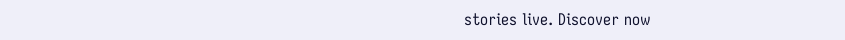stories live. Discover now